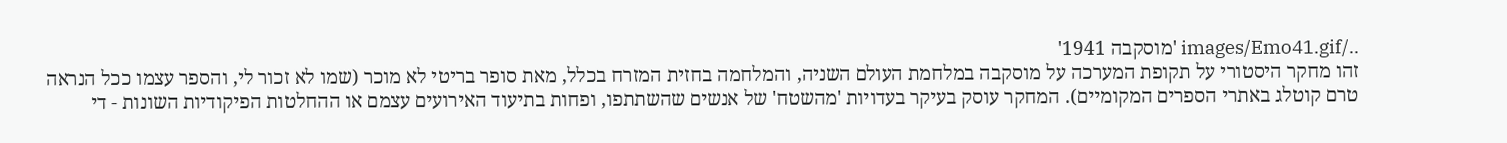../images/Emo41.gif 'מוסקבה 1941'
זהו מחקר היסטורי על תקופת המערכה על מוסקבה במלחמת העולם השניה, והמלחמה בחזית המזרח בכלל, מאת סופר בריטי לא מוכר (שמו לא זכור לי, והספר עצמו ככל הנראה טרם קוטלג באתרי הספרים המקומיים). המחקר עוסק בעיקר בעדויות 'מהשטח' של אנשים שהשתתפו, ופחות בתיעוד האירועים עצמם או ההחלטות הפיקודיות השונות - די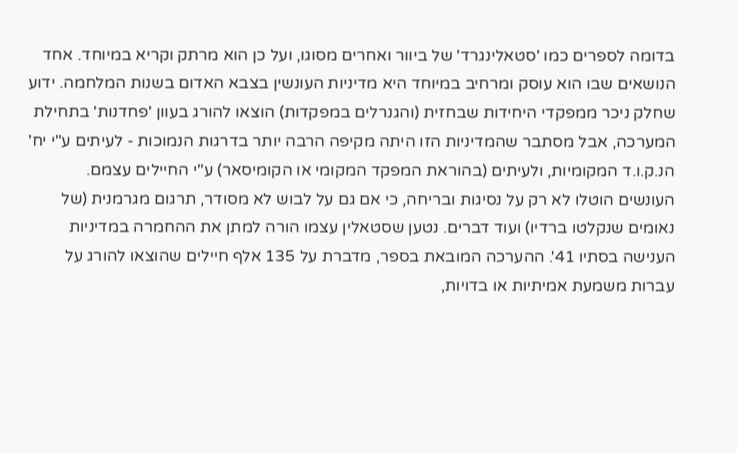בדומה לספרים כמו 'סטאלינגרד' של ביוור ואחרים מסוגו, ועל כן הוא מרתק וקריא במיוחד. אחד הנושאים שבו הוא עוסק ומרחיב במיוחד היא מדיניות העונשין בצבא האדום בשנות המלחמה. ידוע שחלק ניכר ממפקדי היחידות שבחזית (והגנרלים במפקדות) הוצאו להורג בעוון 'פחדנות' בתחילת המערכה, אבל מסתבר שהמדיניות הזו היתה מקיפה הרבה יותר בדרגות הנמוכות - לעיתים ע"י יח' הנ.ק.ו.ד המקומיות, ולעיתים (בהוראת המפקד המקומי או הקומיסאר) ע"י החיילים עצמם. העונשים הוטלו לא רק על נסיגות ובריחה, כי אם גם על לבוש לא מסודר, תרגום מגרמנית (של נאומים שנקלטו ברדיו) ועוד דברים. נטען שסטאלין עצמו הורה למתן את ההחמרה במדיניות הענישה בסתיו 41'. ההערכה המובאת בספר, מדברת על 135 אלף חיילים שהוצאו להורג על עברות משמעת אמיתיות או בדויות,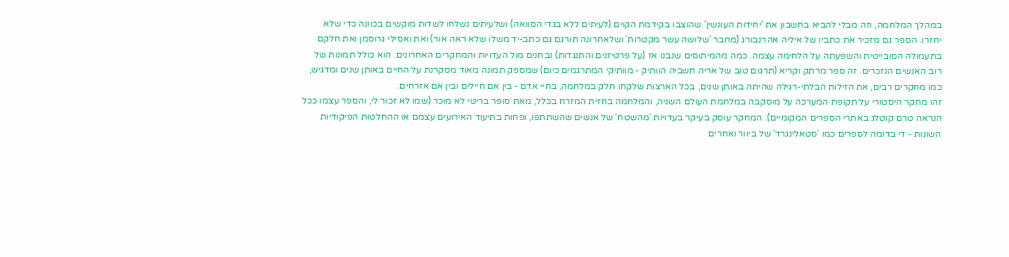במהלך המלחמה, וזה מבלי להביא בחשבון את 'יחידות העונשין' שהוצבו בקידמת הקוים (לעיתים ללא בגדי הסוואה) ושלעיתים נשלחו לשדות מוקשים בכוונה כדי שלא יחזרו. הספר גם מזכיר את כתביו של איליה אהרנבורג (מחבר 'שלושה עשר מקטרות' ושלאחרונה תורגם גם כתב-יד משלו שלא ראה אור) ואת ואסילי גרוסמן ואת חלקם בתעמולה הסובייטית והשפעתה על הלחימה עצמה. כמה מהמיתוסים שנבנו אז (על פרטיזנים והתנגדות) נבחנים מול העדויות והמחקרים האחרונים. הוא כולל תמונות של רוב האנשים הנזכרים. זה ספר מרתק וקריא (תרגום טוב של אריה חשביה הוותיק - מוותיקי המתרגמים כיום) שמספק תמונה מאוד מסקרנת על החיים באותן שנים ומדגיש, כמו מחקרים רבים, את הזילות הבלתי-רגילה שהיתה באותן שנים, בכל הארצות שלקחו חלק במלחמה, בחיי אדם - בין אם חיילים ובין אם אזרחים.
זהו מחקר היסטורי על תקופת המערכה על מוסקבה במלחמת העולם השניה, והמלחמה בחזית המזרח בכלל, מאת סופר בריטי לא מוכר (שמו לא זכור לי, והספר עצמו ככל הנראה טרם קוטלג באתרי הספרים המקומיים). המחקר עוסק בעיקר בעדויות 'מהשטח' של אנשים שהשתתפו, ופחות בתיעוד האירועים עצמם או ההחלטות הפיקודיות השונות - די בדומה לספרים כמו 'סטאלינגרד' של ביוור ואחרים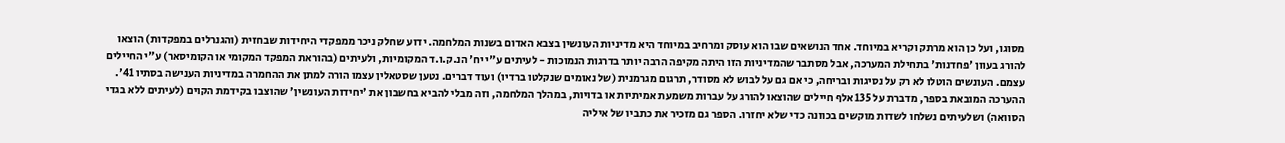מסוגו, ועל כן הוא מרתק וקריא במיוחד. אחד הנושאים שבו הוא עוסק ומרחיב במיוחד היא מדיניות העונשין בצבא האדום בשנות המלחמה. ידוע שחלק ניכר ממפקדי היחידות שבחזית (והגנרלים במפקדות) הוצאו להורג בעוון 'פחדנות' בתחילת המערכה, אבל מסתבר שהמדיניות הזו היתה מקיפה הרבה יותר בדרגות הנמוכות - לעיתים ע"י יח' הנ.ק.ו.ד המקומיות, ולעיתים (בהוראת המפקד המקומי או הקומיסאר) ע"י החיילים עצמם. העונשים הוטלו לא רק על נסיגות ובריחה, כי אם גם על לבוש לא מסודר, תרגום מגרמנית (של נאומים שנקלטו ברדיו) ועוד דברים. נטען שסטאלין עצמו הורה למתן את ההחמרה במדיניות הענישה בסתיו 41'. ההערכה המובאת בספר, מדברת על 135 אלף חיילים שהוצאו להורג על עברות משמעת אמיתיות או בדויות, במהלך המלחמה, וזה מבלי להביא בחשבון את 'יחידות העונשין' שהוצבו בקידמת הקוים (לעיתים ללא בגדי הסוואה) ושלעיתים נשלחו לשדות מוקשים בכוונה כדי שלא יחזרו. הספר גם מזכיר את כתביו של איליה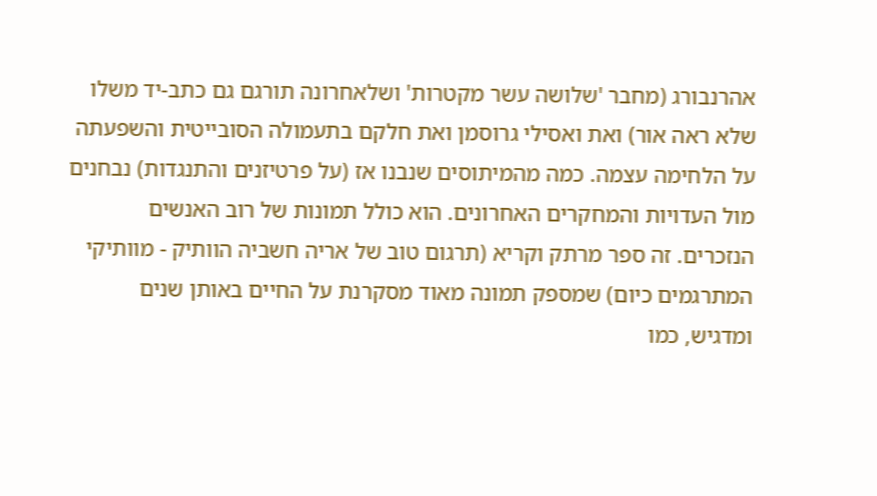אהרנבורג (מחבר 'שלושה עשר מקטרות' ושלאחרונה תורגם גם כתב-יד משלו שלא ראה אור) ואת ואסילי גרוסמן ואת חלקם בתעמולה הסובייטית והשפעתה על הלחימה עצמה. כמה מהמיתוסים שנבנו אז (על פרטיזנים והתנגדות) נבחנים מול העדויות והמחקרים האחרונים. הוא כולל תמונות של רוב האנשים הנזכרים. זה ספר מרתק וקריא (תרגום טוב של אריה חשביה הוותיק - מוותיקי המתרגמים כיום) שמספק תמונה מאוד מסקרנת על החיים באותן שנים ומדגיש, כמו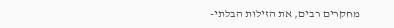מחקרים רבים, את הזילות הבלתי-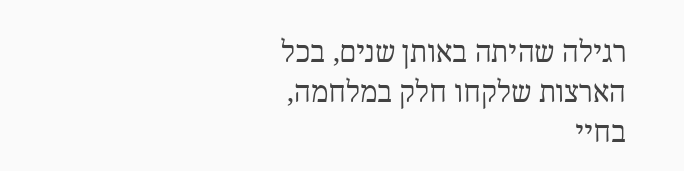רגילה שהיתה באותן שנים, בכל הארצות שלקחו חלק במלחמה, בחיי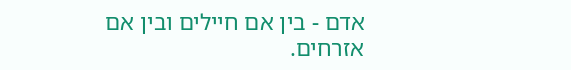אדם - בין אם חיילים ובין אם אזרחים.